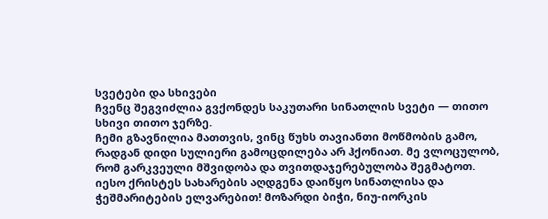სვეტები და სხივები
ჩვენც შეგვიძლია გვქონდეს საკუთარი სინათლის სვეტი — თითო სხივი თითო ჯერზე.
ჩემი გზავნილია მათთვის, ვინც წუხს თავიანთი მოწმობის გამო, რადგან დიდი სულიერი გამოცდილება არ ჰქონიათ. მე ვლოცულობ, რომ გარკვეული მშვიდობა და თვითდაჯერებულობა შეგმატოთ.
იესო ქრისტეს სახარების აღდგენა დაიწყო სინათლისა და ჭეშმარიტების ელვარებით! მოზარდი ბიჭი, ნიუ-იორკის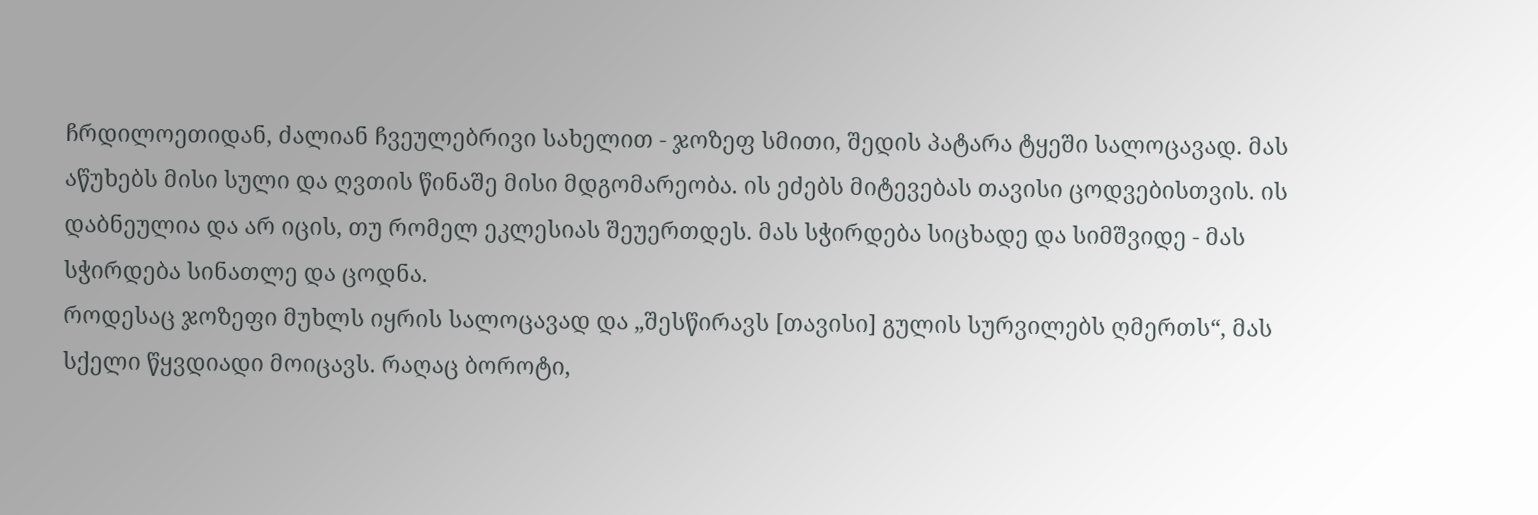ჩრდილოეთიდან, ძალიან ჩვეულებრივი სახელით - ჯოზეფ სმითი, შედის პატარა ტყეში სალოცავად. მას აწუხებს მისი სული და ღვთის წინაშე მისი მდგომარეობა. ის ეძებს მიტევებას თავისი ცოდვებისთვის. ის დაბნეულია და არ იცის, თუ რომელ ეკლესიას შეუერთდეს. მას სჭირდება სიცხადე და სიმშვიდე - მას სჭირდება სინათლე და ცოდნა.
როდესაც ჯოზეფი მუხლს იყრის სალოცავად და „შესწირავს [თავისი] გულის სურვილებს ღმერთს“, მას სქელი წყვდიადი მოიცავს. რაღაც ბოროტი,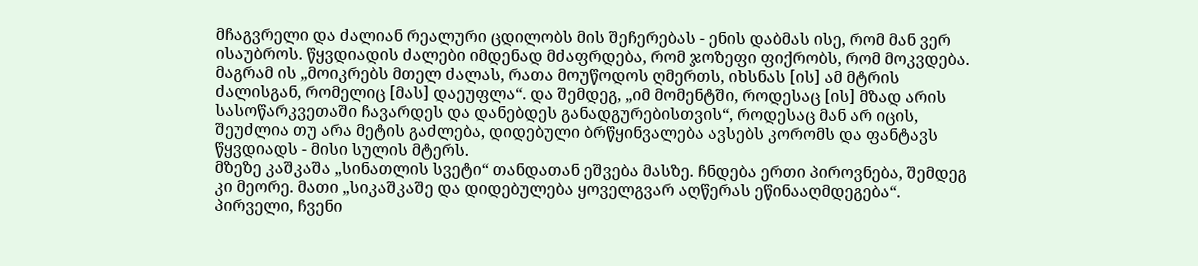მჩაგვრელი და ძალიან რეალური ცდილობს მის შეჩერებას - ენის დაბმას ისე, რომ მან ვერ ისაუბროს. წყვდიადის ძალები იმდენად მძაფრდება, რომ ჯოზეფი ფიქრობს, რომ მოკვდება. მაგრამ ის „მოიკრებს მთელ ძალას, რათა მოუწოდოს ღმერთს, იხსნას [ის] ამ მტრის ძალისგან, რომელიც [მას] დაეუფლა“. და შემდეგ, „იმ მომენტში, როდესაც [ის] მზად არის სასოწარკვეთაში ჩავარდეს და დანებდეს განადგურებისთვის“, როდესაც მან არ იცის, შეუძლია თუ არა მეტის გაძლება, დიდებული ბრწყინვალება ავსებს კორომს და ფანტავს წყვდიადს - მისი სულის მტერს.
მზეზე კაშკაშა „სინათლის სვეტი“ თანდათან ეშვება მასზე. ჩნდება ერთი პიროვნება, შემდეგ კი მეორე. მათი „სიკაშკაშე და დიდებულება ყოველგვარ აღწერას ეწინააღმდეგება“. პირველი, ჩვენი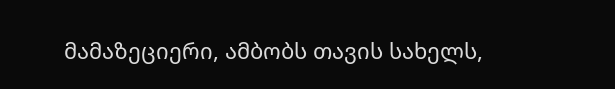მამაზეციერი, ამბობს თავის სახელს,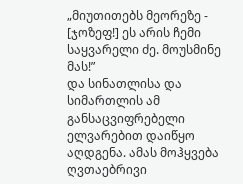„მიუთითებს მეორეზე - [ჯოზეფ!] ეს არის ჩემი საყვარელი ძე. მოუსმინე მას!”
და სინათლისა და სიმართლის ამ განსაცვიფრებელი ელვარებით დაიწყო აღდგენა. ამას მოჰყვება ღვთაებრივი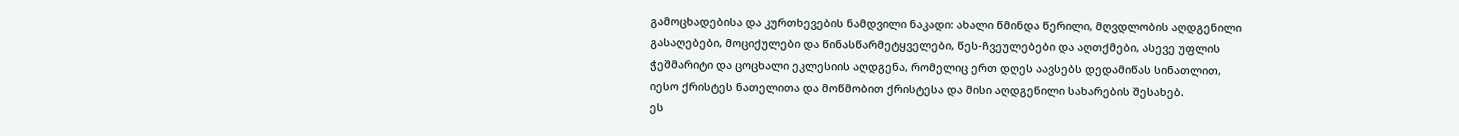გამოცხადებისა და კურთხევების ნამდვილი ნაკადი: ახალი წმინდა წერილი, მღვდლობის აღდგენილი გასაღებები, მოციქულები და წინასწარმეტყველები, წეს-ჩვეულებები და აღთქმები, ასევე უფლის ჭეშმარიტი და ცოცხალი ეკლესიის აღდგენა, რომელიც ერთ დღეს აავსებს დედამიწას სინათლით, იესო ქრისტეს ნათელითა და მოწმობით ქრისტესა და მისი აღდგენილი სახარების შესახებ.
ეს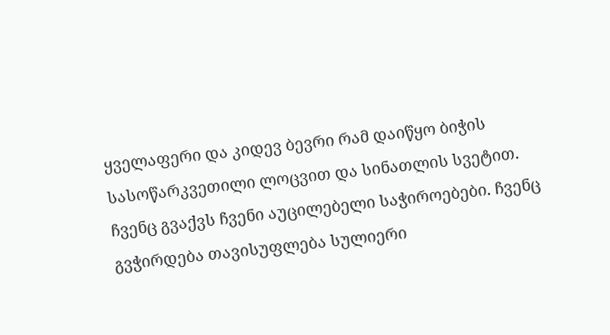ყველაფერი და კიდევ ბევრი რამ დაიწყო ბიჭის სასოწარკვეთილი ლოცვით და სინათლის სვეტით.
ჩვენც გვაქვს ჩვენი აუცილებელი საჭიროებები. ჩვენც გვჭირდება თავისუფლება სულიერი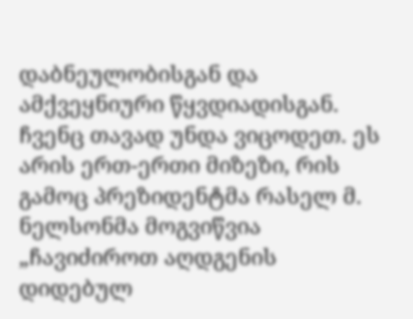დაბნეულობისგან და ამქვეყნიური წყვდიადისგან. ჩვენც თავად უნდა ვიცოდეთ. ეს არის ერთ-ერთი მიზეზი, რის გამოც პრეზიდენტმა რასელ მ. ნელსონმა მოგვიწვია „ჩავიძიროთ აღდგენის დიდებულ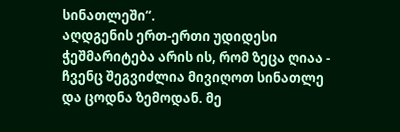სინათლეში“.
აღდგენის ერთ-ერთი უდიდესი ჭეშმარიტება არის ის, რომ ზეცა ღიაა - ჩვენც შეგვიძლია მივიღოთ სინათლე და ცოდნა ზემოდან. მე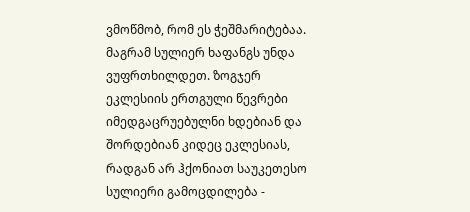ვმოწმობ, რომ ეს ჭეშმარიტებაა.
მაგრამ სულიერ ხაფანგს უნდა ვუფრთხილდეთ. ზოგჯერ ეკლესიის ერთგული წევრები იმედგაცრუებულნი ხდებიან და შორდებიან კიდეც ეკლესიას, რადგან არ ჰქონიათ საუკეთესო სულიერი გამოცდილება -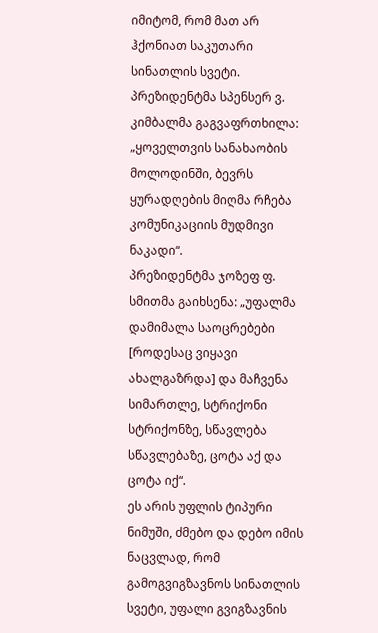იმიტომ, რომ მათ არ ჰქონიათ საკუთარი სინათლის სვეტი. პრეზიდენტმა სპენსერ ვ. კიმბალმა გაგვაფრთხილა: „ყოველთვის სანახაობის მოლოდინში, ბევრს ყურადღების მიღმა რჩება კომუნიკაციის მუდმივი ნაკადი“.
პრეზიდენტმა ჯოზეფ ფ. სმითმა გაიხსენა: „უფალმა დამიმალა საოცრებები [როდესაც ვიყავი ახალგაზრდა] და მაჩვენა სიმართლე, სტრიქონი სტრიქონზე, სწავლება სწავლებაზე, ცოტა აქ და ცოტა იქ“.
ეს არის უფლის ტიპური ნიმუში, ძმებო და დებო იმის ნაცვლად, რომ გამოგვიგზავნოს სინათლის სვეტი, უფალი გვიგზავნის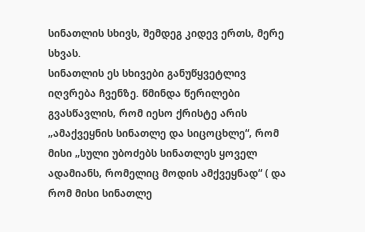სინათლის სხივს, შემდეგ კიდევ ერთს, მერე სხვას.
სინათლის ეს სხივები განუწყვეტლივ იღვრება ჩვენზე. წმინდა წერილები გვასწავლის, რომ იესო ქრისტე არის „ამაქვეყნის სინათლე და სიცოცხლე“, რომ მისი „სული უბოძებს სინათლეს ყოველ ადამიანს, რომელიც მოდის ამქვეყნად“ ( და რომ მისი სინათლე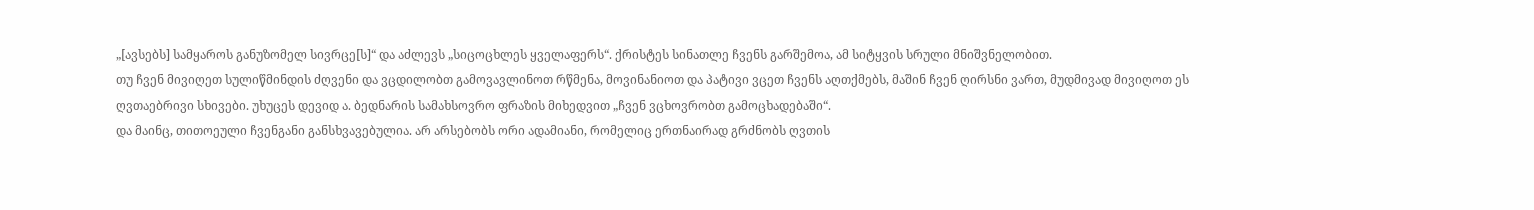„[ავსებს] სამყაროს განუზომელ სივრცე[ს]“ და აძლევს „სიცოცხლეს ყველაფერს“. ქრისტეს სინათლე ჩვენს გარშემოა, ამ სიტყვის სრული მნიშვნელობით.
თუ ჩვენ მივიღეთ სულიწმინდის ძღვენი და ვცდილობთ გამოვავლინოთ რწმენა, მოვინანიოთ და პატივი ვცეთ ჩვენს აღთქმებს, მაშინ ჩვენ ღირსნი ვართ, მუდმივად მივიღოთ ეს ღვთაებრივი სხივები. უხუცეს დევიდ ა. ბედნარის სამახსოვრო ფრაზის მიხედვით „ჩვენ ვცხოვრობთ გამოცხადებაში“.
და მაინც, თითოეული ჩვენგანი განსხვავებულია. არ არსებობს ორი ადამიანი, რომელიც ერთნაირად გრძნობს ღვთის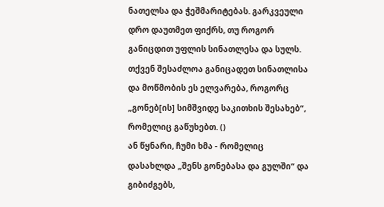ნათელსა და ჭეშმარიტებას. გარკვეული დრო დაუთმეთ ფიქრს, თუ როგორ განიცდით უფლის სინათლესა და სულს.
თქვენ შესაძლოა განიცადეთ სინათლისა და მოწმობის ეს ელვარება, როგორც „გონებ[ის] სიმშვიდე საკითხის შესახებ“, რომელიც გაწუხებთ. ()
ან წყნარი, ჩუმი ხმა - რომელიც დასახლდა „შენს გონებასა და გულში“ და გიბიძგებს,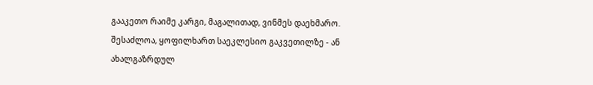გააკეთო რაიმე კარგი, მაგალითად, ვინმეს დაეხმარო.
შესაძლოა, ყოფილხართ საეკლესიო გაკვეთილზე - ან ახალგაზრდულ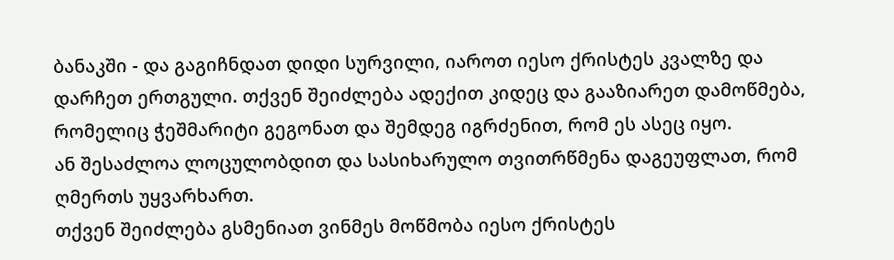ბანაკში - და გაგიჩნდათ დიდი სურვილი, იაროთ იესო ქრისტეს კვალზე და დარჩეთ ერთგული. თქვენ შეიძლება ადექით კიდეც და გააზიარეთ დამოწმება, რომელიც ჭეშმარიტი გეგონათ და შემდეგ იგრძენით, რომ ეს ასეც იყო.
ან შესაძლოა ლოცულობდით და სასიხარულო თვითრწმენა დაგეუფლათ, რომ ღმერთს უყვარხართ.
თქვენ შეიძლება გსმენიათ ვინმეს მოწმობა იესო ქრისტეს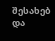შესახებ და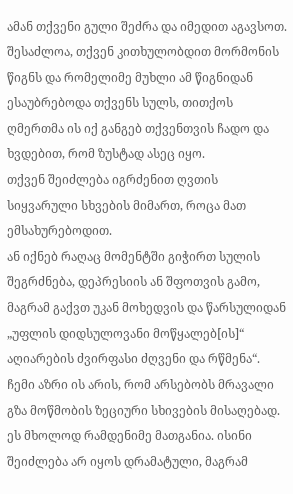ამან თქვენი გული შეძრა და იმედით აგავსოთ.
შესაძლოა, თქვენ კითხულობდით მორმონის წიგნს და რომელიმე მუხლი ამ წიგნიდან ესაუბრებოდა თქვენს სულს, თითქოს ღმერთმა ის იქ განგებ თქვენთვის ჩადო და ხვდებით, რომ ზუსტად ასეც იყო.
თქვენ შეიძლება იგრძენით ღვთის სიყვარული სხვების მიმართ, როცა მათ ემსახურებოდით.
ან იქნებ რაღაც მომენტში გიჭირთ სულის შეგრძნება, დეპრესიის ან შფოთვის გამო, მაგრამ გაქვთ უკან მოხედვის და წარსულიდან „უფლის დიდსულოვანი მოწყალებ[ის]“ აღიარების ძვირფასი ძღვენი და რწმენა“.
ჩემი აზრი ის არის, რომ არსებობს მრავალი გზა მოწმობის ზეციური სხივების მისაღებად. ეს მხოლოდ რამდენიმე მათგანია. ისინი შეიძლება არ იყოს დრამატული, მაგრამ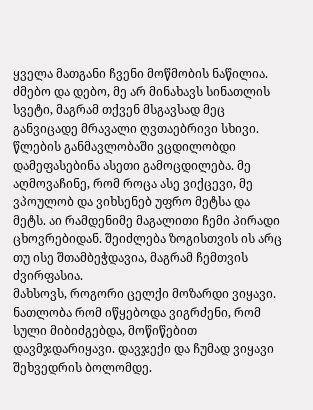ყველა მათგანი ჩვენი მოწმობის ნაწილია.
ძმებო და დებო, მე არ მინახავს სინათლის სვეტი, მაგრამ თქვენ მსგავსად მეც განვიცადე მრავალი ღვთაებრივი სხივი. წლების განმავლობაში ვცდილობდი დამეფასებინა ასეთი გამოცდილება. მე აღმოვაჩინე, რომ როცა ასე ვიქცევი, მე ვპოულობ და ვიხსენებ უფრო მეტსა და მეტს. აი რამდენიმე მაგალითი ჩემი პირადი ცხოვრებიდან. შეიძლება ზოგისთვის ის არც თუ ისე შთამბეჭდავია, მაგრამ ჩემთვის ძვირფასია.
მახსოვს, როგორი ცელქი მოზარდი ვიყავი. ნათლობა რომ იწყებოდა ვიგრძენი, რომ სული მიბიძგებდა, მოწიწებით დავმჯდარიყავი. დავჯექი და ჩუმად ვიყავი შეხვედრის ბოლომდე.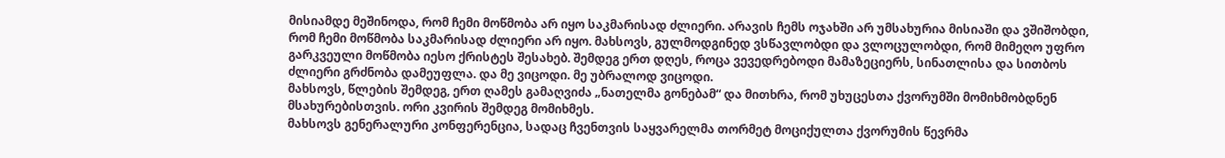მისიამდე მეშინოდა, რომ ჩემი მოწმობა არ იყო საკმარისად ძლიერი. არავის ჩემს ოჯახში არ უმსახურია მისიაში და ვშიშობდი, რომ ჩემი მოწმობა საკმარისად ძლიერი არ იყო. მახსოვს, გულმოდგინედ ვსწავლობდი და ვლოცულობდი, რომ მიმეღო უფრო გარკვეული მოწმობა იესო ქრისტეს შესახებ. შემდეგ ერთ დღეს, როცა ვევედრებოდი მამაზეციერს, სინათლისა და სითბოს ძლიერი გრძნობა დამეუფლა. და მე ვიცოდი. მე უბრალოდ ვიცოდი.
მახსოვს, წლების შემდეგ, ერთ ღამეს გამაღვიძა „ნათელმა გონებამ“ და მითხრა, რომ უხუცესთა ქვორუმში მომიხმობდნენ მსახურებისთვის. ორი კვირის შემდეგ მომიხმეს.
მახსოვს გენერალური კონფერენცია, სადაც ჩვენთვის საყვარელმა თორმეტ მოციქულთა ქვორუმის წევრმა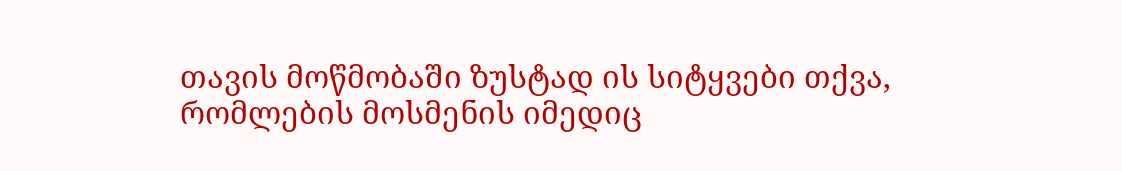თავის მოწმობაში ზუსტად ის სიტყვები თქვა, რომლების მოსმენის იმედიც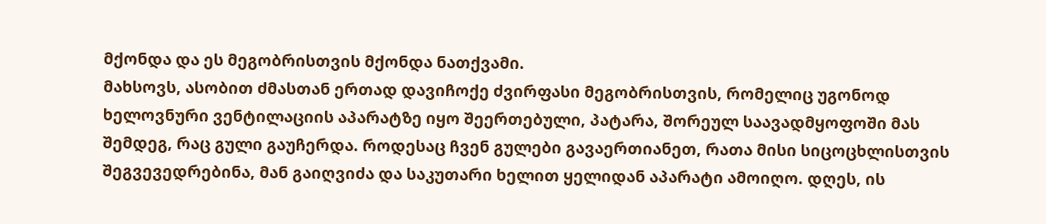მქონდა და ეს მეგობრისთვის მქონდა ნათქვამი.
მახსოვს, ასობით ძმასთან ერთად დავიჩოქე ძვირფასი მეგობრისთვის, რომელიც უგონოდ ხელოვნური ვენტილაციის აპარატზე იყო შეერთებული, პატარა, შორეულ საავადმყოფოში მას შემდეგ, რაც გული გაუჩერდა. როდესაც ჩვენ გულები გავაერთიანეთ, რათა მისი სიცოცხლისთვის შეგვევედრებინა, მან გაიღვიძა და საკუთარი ხელით ყელიდან აპარატი ამოიღო. დღეს, ის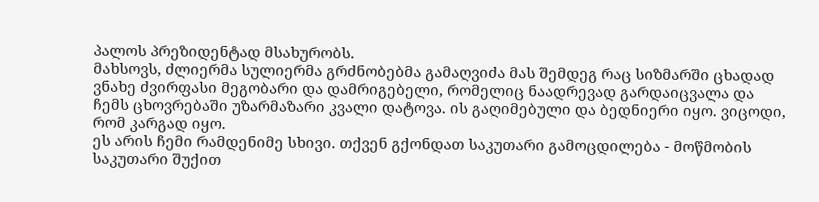პალოს პრეზიდენტად მსახურობს.
მახსოვს, ძლიერმა სულიერმა გრძნობებმა გამაღვიძა მას შემდეგ რაც სიზმარში ცხადად ვნახე ძვირფასი მეგობარი და დამრიგებელი, რომელიც ნაადრევად გარდაიცვალა და ჩემს ცხოვრებაში უზარმაზარი კვალი დატოვა. ის გაღიმებული და ბედნიერი იყო. ვიცოდი, რომ კარგად იყო.
ეს არის ჩემი რამდენიმე სხივი. თქვენ გქონდათ საკუთარი გამოცდილება - მოწმობის საკუთარი შუქით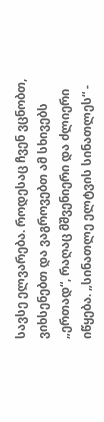სავსე ელვარება. როდესაც ჩვენ ვცნობთ, ვიხსენებთ და ვაგროვებთ ამ სხივებს „ერთად“, რაღაც მშვენიერი და ძლიერი იწყება. „სინათლე ელტვის სინათლეს“ -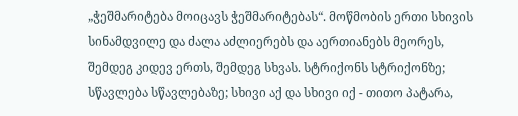„ჭეშმარიტება მოიცავს ჭეშმარიტებას“. მოწმობის ერთი სხივის სინამდვილე და ძალა აძლიერებს და აერთიანებს მეორეს, შემდეგ კიდევ ერთს, შემდეგ სხვას. სტრიქონს სტრიქონზე; სწავლება სწავლებაზე; სხივი აქ და სხივი იქ - თითო პატარა,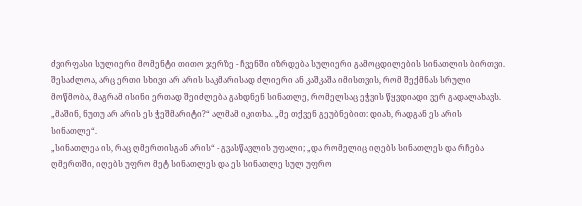ძვირფასი სულიერი მომენტი თითო ჯერზე - ჩვენში იზრდება სულიერი გამოცდილების სინათლის ბირთვი. შესაძლოა, არც ერთი სხივი არ არის საკმარისად ძლიერი ან კაშკაშა იმისთვის, რომ შექმნას სრული მოწმობა, მაგრამ ისინი ერთად შეიძლება გახდნენ სინათლე, რომელსაც ეჭვის წყვდიადი ვერ გადალახავს.
„მაშინ, ნუთუ არ არის ეს ჭეშმარიტი?“ ალმამ იკითხა. „მე თქვენ გეუბნებით: დიახ, რადგან ეს არის სინათლე“.
„სინათლეა ის, რაც ღმერთისგან არის“ - გვასწავლის უფალი; „და რომელიც იღებს სინათლეს და რჩება ღმერთში, იღებს უფრო მეტ სინათლეს და ეს სინათლე სულ უფრო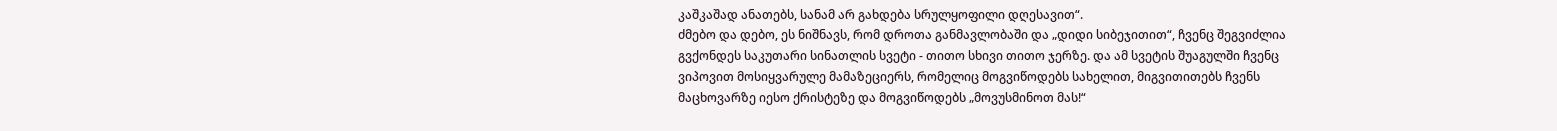კაშკაშად ანათებს, სანამ არ გახდება სრულყოფილი დღესავით“.
ძმებო და დებო, ეს ნიშნავს, რომ დროთა განმავლობაში და „დიდი სიბეჯითით“, ჩვენც შეგვიძლია გვქონდეს საკუთარი სინათლის სვეტი - თითო სხივი თითო ჯერზე. და ამ სვეტის შუაგულში ჩვენც ვიპოვით მოსიყვარულე მამაზეციერს, რომელიც მოგვიწოდებს სახელით, მიგვითითებს ჩვენს მაცხოვარზე იესო ქრისტეზე და მოგვიწოდებს „მოვუსმინოთ მას!“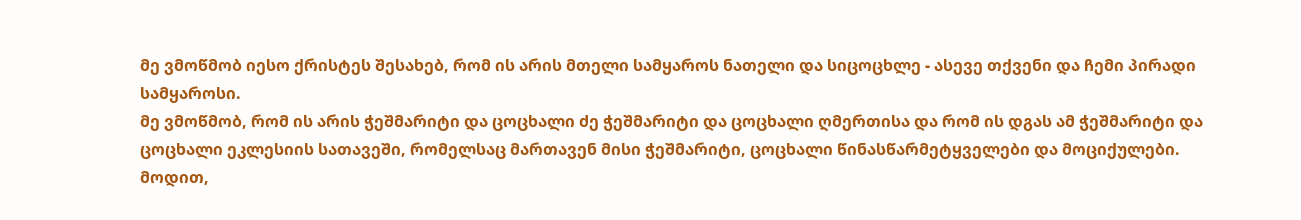მე ვმოწმობ იესო ქრისტეს შესახებ, რომ ის არის მთელი სამყაროს ნათელი და სიცოცხლე - ასევე თქვენი და ჩემი პირადი სამყაროსი.
მე ვმოწმობ, რომ ის არის ჭეშმარიტი და ცოცხალი ძე ჭეშმარიტი და ცოცხალი ღმერთისა და რომ ის დგას ამ ჭეშმარიტი და ცოცხალი ეკლესიის სათავეში, რომელსაც მართავენ მისი ჭეშმარიტი, ცოცხალი წინასწარმეტყველები და მოციქულები.
მოდით,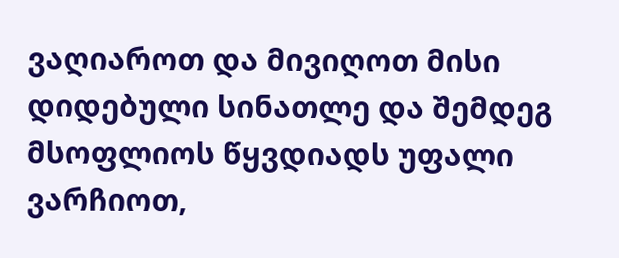ვაღიაროთ და მივიღოთ მისი დიდებული სინათლე და შემდეგ მსოფლიოს წყვდიადს უფალი ვარჩიოთ,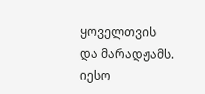ყოველთვის და მარადჟამს. იესო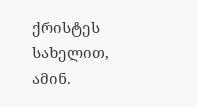ქრისტეს სახელით, ამინ.